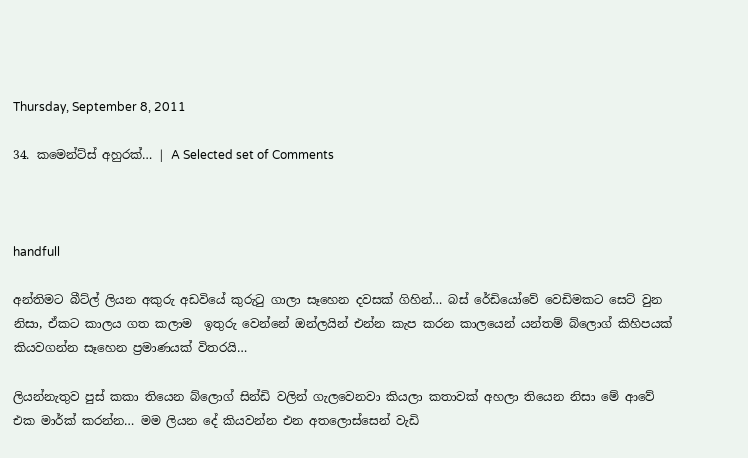Thursday, September 8, 2011

34. කමෙන්ට්ස් අහුරක්… | A Selected set of Comments



handfull

අන්තිමට බීට්ල් ලියන අකුරු අඩවියේ කුරුටු ගාලා සෑහෙන දවසක් ගිහින්… බස් රේඩියෝවේ වෙඩිමකට සෙට් වුන නිසා, ඒකට කාලය ගත කලාම  ඉතුරු වෙන්නේ ඔන්ලයින් එන්න කැප කරන කාලයෙන් යන්තම් බ්ලොග් කිහිපයක් කියවගන්න සෑහෙන ප්‍රමාණයක් විතරයි…

ලියන්නැතුව පුස් කකා තියෙන බ්ලොග් සින්ඩි වලින් ගැලවෙනවා කියලා කතාවක් අහලා තියෙන නිසා මේ ආවේ එක මාර්ක් කරන්න… මම ලියන දේ කියවන්න එන අතලොස්සෙන් වැඩි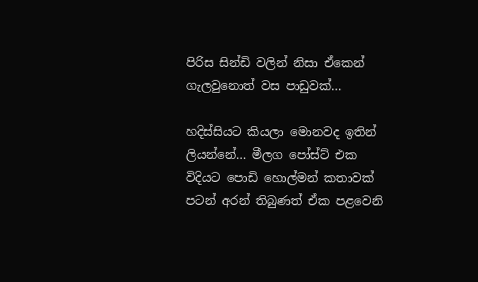පිරිස සින්ඩි වලින් නිසා ඒකෙන් ගැලවුනොත් වස පාඩුවක්…

හදිස්සියට කියලා මොනවද ඉතින් ලියන්නේ… මීලග පෝස්ට් එක විදියට පොඩි හොල්මන් කතාවක් පටන් අරන් තිබුණත් ඒක පළවෙනි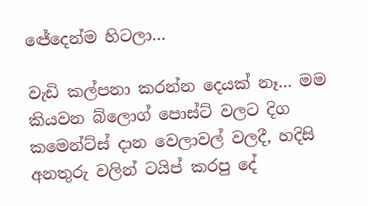ඦේදෙන්ම හිටලා…

වැඩි කල්පනා කරන්න දෙයක් නෑ… මම කියවන බ්ලොග් පොස්ට් වලට දිග කමෙන්ට්ස් දාන වෙලාවල් වලදී, හදිසි අනතුරු වලින් ටයිප් කරපු දේ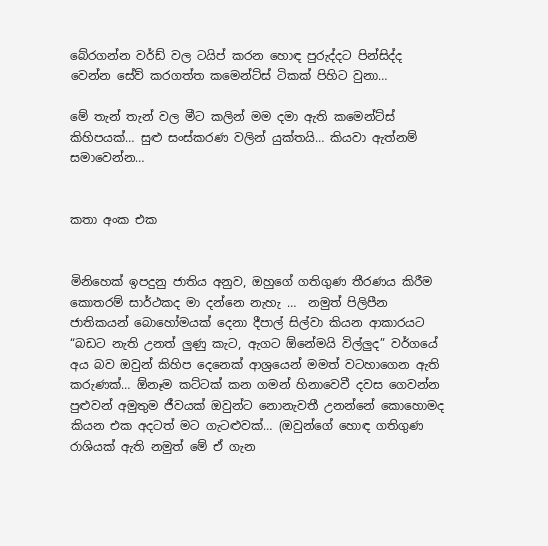බේරගන්න වර්ඩ් වල ටයිප් කරන හොඳ පුරුද්දට පින්සිද්ද වෙන්න සේව් කරගත්ත කමෙන්ට්ස් ටිකක් පිහිට වුනා…

මේ තැන් තැන් වල මීට කලින් මම දමා ඇති කමෙන්ට්ස් කිහිපයක්… සුළු සංස්කරණ වලින් යුක්තයි… කියවා ඇත්නම් සමාවෙන්න…


කතා අංක එක


මිනිහෙක් ඉපදුනු ජාතිය අනුව, ඔහුගේ ගතිගුණ තීරණය කිරීම කොතරම් සාර්ථකද මා දන්නෙ නැහැ …  නමුත් පිලිපීන ජාතිකයන් බොහෝමයක් දෙනා දීපාල් සිල්වා කියන ආකාරයට “බඩට නැති උනත් ලුණු කැට, ඇගට ඕනේමයි විල්ලුද” වර්ගයේ අය බව ඔවුන් කිහිප දෙනෙක් ආශ්‍රයෙන් මමත් වටහාගෙන ඇති කරුණක්… ඕනෑම කට්ටක් කන ගමන් හිනාවෙවී දවස ගෙවන්න පුළුවන් අමුතුම ජීවයක් ඔවුන්ට නොනැවතී උනන්නේ කොහොමද කියන එක අදටත් මට ගැටළුවක්… (ඔවුන්ගේ හොඳ ගතිගුණ රාශියක් ඇති නමුත් මේ ඒ ගැන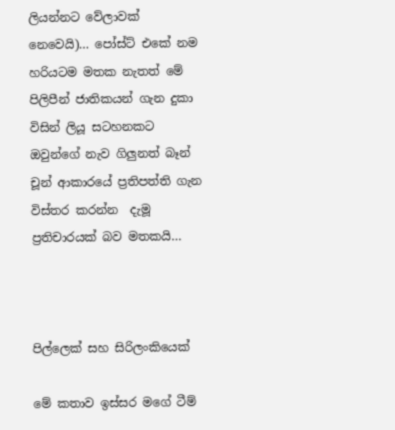ලියන්නට වේලාවක් නෙවෙයි)… පෝස්ට් එකේ නම හරියටම මතක නැතත් මේ  පිලිපීන් ජාතිකයන් ගැන දුකා විසින් ලියූ සටහනකට ඔවුන්ගේ නැව ගිලුනත් බෑන් චූන් ආකාරයේ ප්‍රතිපත්ති ගැන විස්තර කරන්න  දැමූ ප්‍රතිචාරයක් බව මතකයි…



පිල්ලෙක් සහ සිරිලංකියෙක්

මේ කතාව ඉස්සර මගේ ටීම්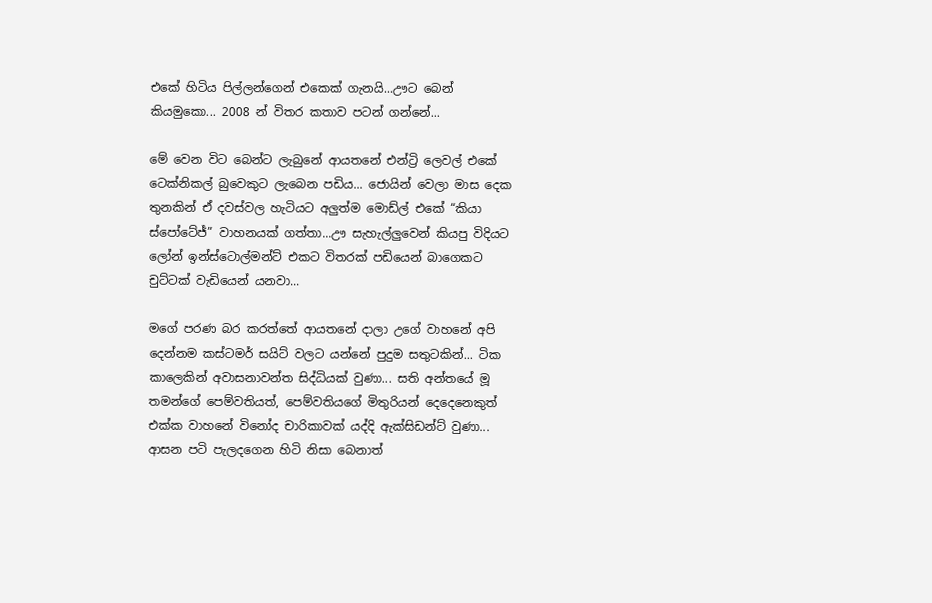එකේ හිටිය පිල්ලන්ගෙන් එකෙක් ගැනයි...ඌට බෙන් කියමුකො... 2008 න් විතර කතාව පටන් ගන්නේ...

මේ වෙන විට බෙන්ට ලැබුනේ ආයතනේ එන්ට්‍රි ලෙවල් එකේ ටෙක්නිකල් බුවෙකුට ලැබෙන පඩිය... ජොයින් වෙලා මාස දෙක තුනකින් ඒ දවස්වල හැටියට අලුත්ම මොඩ්ල් එකේ “කියා ස්පෝටේජ්” වාහනයක් ගත්තා...ඌ සැහැල්ලුවෙන් කියපු විදියට ලෝන් ඉන්ස්ටොල්මන්ට් එකට විතරක් පඩියෙන් බාගෙකට චුට්ටක් වැඩියෙන් යනවා...

මගේ පරණ බර කරත්තේ ආයතනේ දාලා උගේ වාහනේ අපි දෙන්නම කස්ටමර් සයිට් වලට යන්නේ පුදුම සතුටකින්... ටික කාලෙකින් අවාසනාවන්ත සිද්ධියක් වුණා... සති අන්තයේ මූ තමන්ගේ පෙම්වතියත්, පෙම්වතියගේ මිතුරියන් දෙදෙනෙකුත් එක්ක වාහනේ විනෝද චාරිකාවක් යද්දි ඇක්සිඩන්ට් වුණා... ආසන පටි පැලදගෙන හිටි නිසා බෙනාත්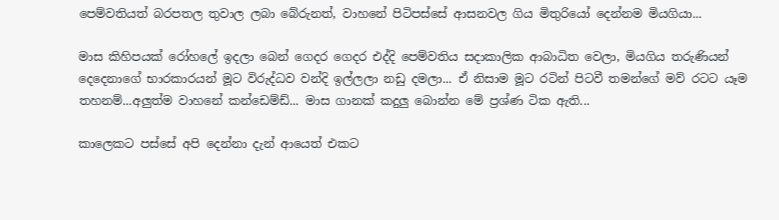පෙම්වතියත් බරපතල තුවාල ලබා බේරුනත්, වාහනේ පිටිපස්සේ ආසනවල ගිය මිතුරියෝ දෙන්නම මියගියා...

මාස කිහිපයක් රෝහලේ ඉදලා බෙන් ගෙදර ගෙදර එද්දි පෙම්වතිය සදාකාලික ආබාධිත වෙලා, මියගිය තරුණියන් දෙදෙනාගේ භාරකාරයන් මූට විරුද්ධව වන්දි ඉල්ලලා නඩු දමලා... ඒ නිසාම මූට රටින් පිටවී තමන්ගේ මව් රටට යෑම තහනම්...අලුත්ම වාහනේ කන්ඩෙම්ඩ්... මාස ගානක් කදුලු බොන්න මේ ප්‍රශ්ණ ටික ඇති...

කාලෙකට පස්සේ අපි දෙන්නා දැන් ආයෙත් එකට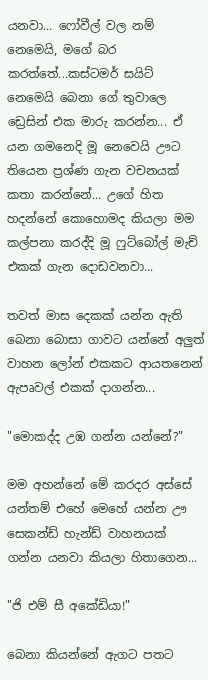යනවා... ෆෝවීල් වල නම් නෙමෙයි, මගේ බර කරත්තේ...කස්ටමර් සයිට් නෙමෙයි බෙනා ගේ තුවාලෙ ඩ්‍රෙසින් එක මාරු කරන්න... ඒ යන ගමනෙදි මූ නෙවෙයි ඌට තියෙන ප්‍රශ්ණ ගැන වචනයක් කතා කරන්නේ... උගේ හිත හදන්නේ කොහොමද කියලා මම කල්පනා කරද්දි මූ ෆුට්බෝල් මැච් එකක් ගැන දොඩවනවා...

තවත් මාස දෙකක් යන්න ඇති බෙනා බොසා ගාවට යන්නේ අලුත් වාහන ලෝන් එකකට ආයතනෙන් ඇපෘවල් එකක් දාගන්න...

"මොකද්ද උඹ ගන්න යන්නේ?"

මම අහන්නේ මේ කරදර අස්සේ යන්තම් එහේ මෙහේ යන්න ඌ සෙකන්ඩ් හැන්ඩ් වාහනයක් ගන්න යනවා කියලා හිතාගෙන...

"ජි එම් සී අකේඩියා!"

බෙනා කියන්නේ ඇගට පතට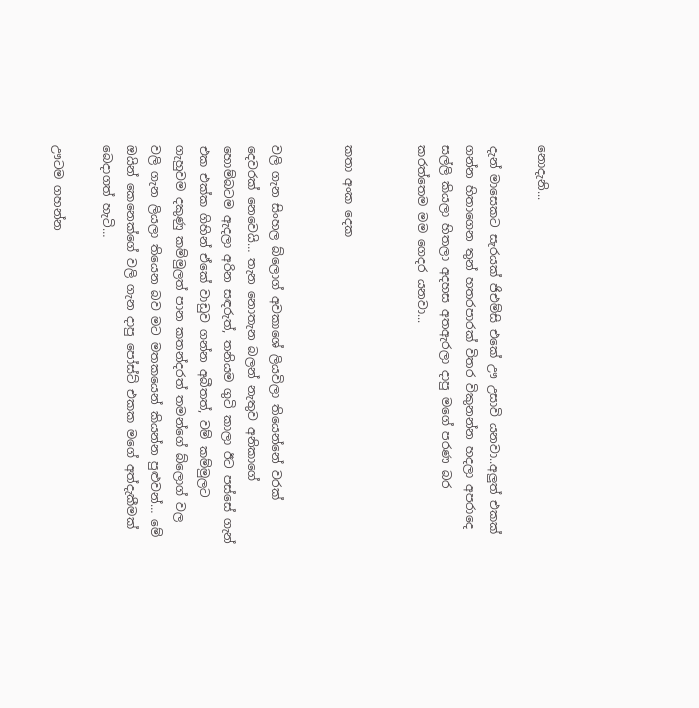නොදැනි...

දැන් මාසෙකට සැරයක් ජිඑම්සි එකේ ඌ උසාවි යනවා..අලුත් එකක් ගන්න හිතාගෙන තුන් හතරපාරක් විතර විකුනන්න හදලා අපරාදෙ සල්ලි කියලා හිතලා අදහස අතඇරලා දාපු මගේ පරණ බර කරත්තෙම මම ගෙදර යනවා...


කතා අංක දෙක


වලි ගැන සිංහල බ්ලොග් අවකාශේ ලියවිලා තියෙන්නේ වරක් දෙවරක් නෙවෙයි… තැන නොතැන බලන් නැතුව අනිකාගේ හොම්බටම ඇදලා අරින සඳරුත්, තනියම ගුටි කාලා ඊට පස්සේ ගැන් එක එක්ක ගිහින් ඒකේ වාඩුව ගන්න අබීතත්, වම් කම්මුලට ගැහුවම දකුණු කම්මුලත් පාන කතන්දරත් තමන්ගේ බ්ලොග් වල වලි ගැන ලියලා තියෙන බව මට මතකයෙන් කියන්න පුළුවන්… මේ ඔයින් කෙනෙක්ගේ වලි ගැන දාපු පෝස්ට් එකක මගේ අත්දැකීමක් බෙදාගත් හැටි…

ඌටම ගහන්න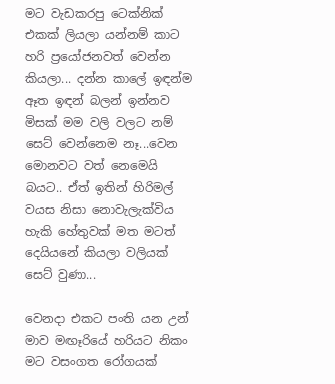මට වැඩකරපු ටෙක්නික් එකක් ලියලා යන්නම් කාට හරි ප්‍රයෝජනවත් වෙන්න කියලා... දන්න කාලේ ඉඳන්ම ඈත ඉඳන් බලන් ඉන්නව මිසක් මම වලි වලට නම් සෙට් වෙන්නෙම නෑ...වෙන මොනවට වත් නෙමෙයි බයට.. ඒත් ඉතින් හිරිමල් වයස නිසා නොවැලැක්විය හැකි හේතුවක් මත මටත් දෙයියනේ කියලා වලියක් සෙට් වුණා...

වෙනදා එකට පංති යන උන් මාව මඟෑරියේ හරියට නිකං මට වසංගත රෝගයක්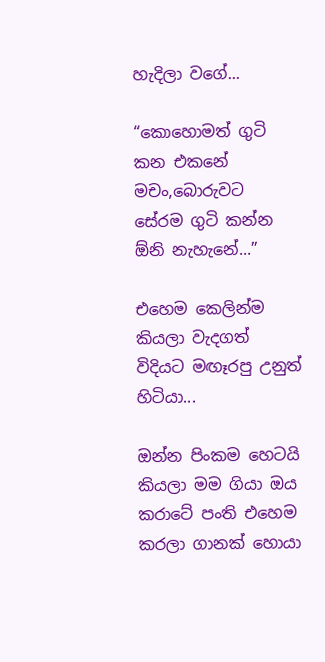හැදිලා වගේ...

“කොහොමත් ගුටි කන එකනේ මචං,බොරුවට සේරම ගුටි කන්න ඕනි නැහැනේ...”

එහෙම කෙලින්ම කියලා වැදගත් විදියට මඟෑරපු උනුත් හිටියා...

ඔන්න පිංකම හෙටයි කියලා මම ගියා ඔය කරාටේ පංති එහෙම කරලා ගානක් හොයා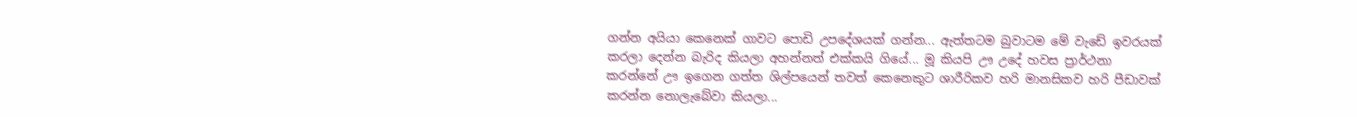ගන්න අයියා කෙනෙක් ගාවට පොඩි උපදේශයක් ගන්න... ඇත්තටම බුවාටම මේ වැඩේ ඉවරයක් කරලා දෙන්න බැරිද කියලා අහන්නත් එක්කයි ගියේ... මූ කියපි ඌ උදේ හවස ප්‍රාර්ථනා කරන්නේ ඌ ඉගෙන ගත්ත ශිල්පයෙන් තවත් කෙනෙකුට ශාරීරිකව හරි මානසිකව හරි පීඩාවක් කරන්න නොලැබේවා කියලා...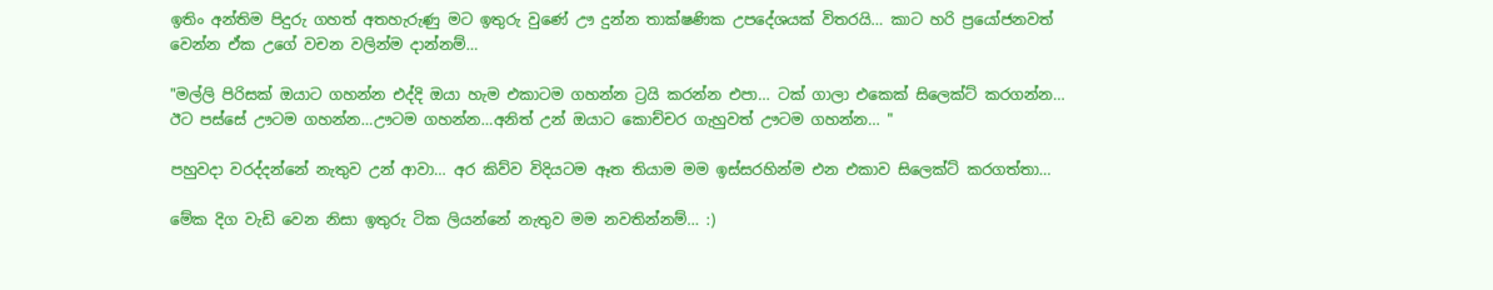ඉතිං අන්තිම පිදුරු ගහත් අතහැරුණු මට ඉතුරු වුණේ ඌ දුන්න තාක්ෂණික උපදේශයක් විතරයි... කාට හරි ප්‍රයෝජනවත් වෙන්න ඒක උගේ වචන වලින්ම දාන්නම්...

"මල්ලි පිරිසක් ඔයාට ගහන්න එද්දි ඔයා හැම එකාටම ගහන්න ට්‍රයි කරන්න එපා... ටක් ගාලා එකෙක් සිලෙක්ට් කරගන්න... ඊට පස්සේ ඌටම ගහන්න...ඌටම ගහන්න...අනිත් උන් ඔයාට කොච්චර ගැහුවත් ඌටම ගහන්න... "

පහුවදා වරද්දන්නේ නැතුව උන් ආවා... අර කිව්ව විදියටම ඈත තියාම මම ඉස්සරහින්ම එන එකාව සිලෙක්ට් කරගත්තා...

මේක දිග වැඩි වෙන නිසා ඉතුරු ටික ලියන්නේ නැතුව මම නවතින්නම්... :)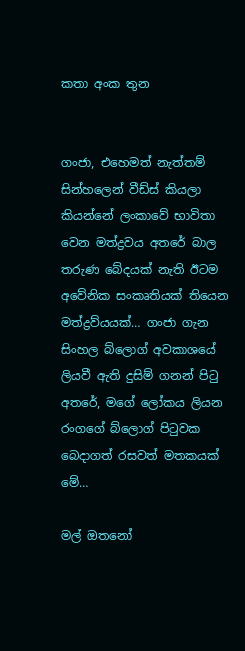කතා අංක තුන


ගංජා, එහෙමත් නැත්තම් සින්හලෙන් වීඩ්ස් කියලා කියන්නේ ලංකාවේ භාවිතා වෙන මත්ද්‍රව‍‍‍ය අතරේ බාල තරුණ බේදයක් නැති ඊටම අවේනික සංකෘතියක් තියෙන මත්‍ද්‍රව්යයක්… ගංජා ගැන සිංහල බ්ලොග් අවකාශයේ ලියවී ඇති දුසිම් ගනන් පිටු අතරේ, මගේ ලෝකය ලියන රංගගේ බ්ලොග් පිටුවක බෙදාගත් රසවත් මතකයක් මේ…

මල් ඔතනෝ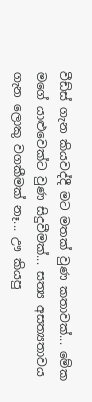වීඩ්ස් ගැන කියවද්දී මට මතක් වුණ කතාවක්... මේක මගේ යාළුවෙක්ට වුණ සිදුවීමක්... සත්‍ය අසත්‍යතාවය ගැන ලොකු වගකීමක් නෑ... ඌ කියපු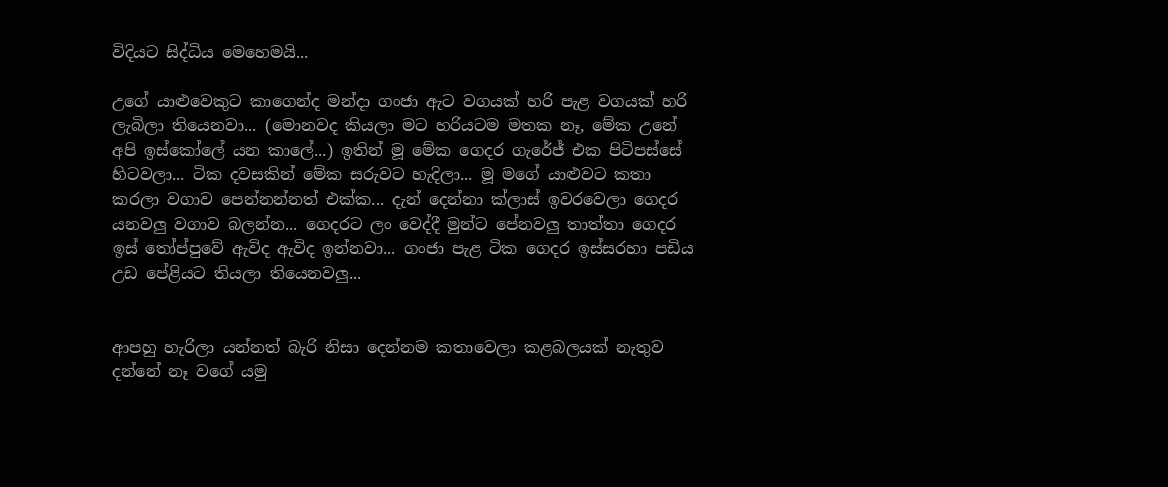විදියට සිද්ධිය මෙහෙමයි...

උගේ යාළුවෙකුට කාගෙන්ද මන්දා ගංජා ඇට වගයක් හරි පැළ වගයක් හරි ලැබිලා තියෙනවා... (මොනවද කියලා මට හරියටම මතක නෑ, මේක උනේ අපි ඉස්කෝලේ යන කාලේ...) ඉතින් මූ මේක ගෙදර ගැරේජ් එක පිටිපස්සේ හිටවලා... ටික දවසකින් මේක සරුවට හැදිලා... මූ මගේ යාළුවට කතා කරලා වගාව පෙන්නන්නත් එක්ක... දැන් දෙන්නා ක්ලාස් ඉවරවෙලා ගෙදර යනවලු වගාව බලන්න... ගෙදරට ලං වෙද්දී මුන්ට පේනවලු තාත්තා ගෙදර ඉස් ‍තෝප්පුවේ ඇවිද ඇවිද ඉන්නවා... ගංජා පැළ ටික ගෙදර ඉස්සරහා පඩිය උඩ පේළියට තියලා තියෙනවලු...


ආපහු හැරිලා යන්නත් බැරි නිසා දෙන්නම කතාවෙලා කළබලයක් නැතුව දන්නේ නෑ වගේ යමු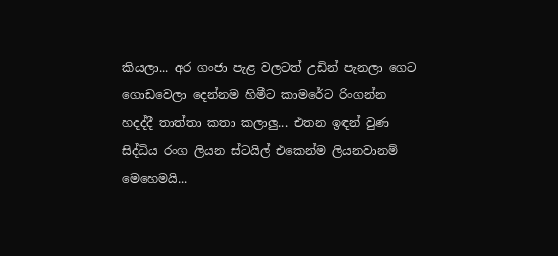කියලා... අර ගංජා පැළ වලටත් උඩින් පැනලා ගෙට ගොඩවෙලා දෙන්නම හිමීට කාමරේට රිංගන්න හදද්දී තාත්තා කතා කලාලු... එතන ඉඳන් වුණ සිද්ධිය රංග ලියන ස්ටයිල් එකෙන්ම ලියනවානම් මෙහෙමයි...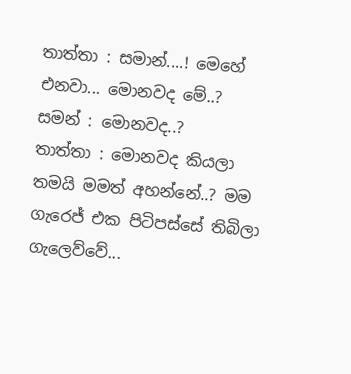තාත්තා : සමාන්....! මෙහේ එනවා... මොනවද මේ..?
සමන් : මොනවද..?
තාත්තා : මොනවද කියලා තමයි මමත් අහන්නේ..? මම ගැරෙජ් එක පිටිපස්සේ තිබිලා ගැලෙව්වේ...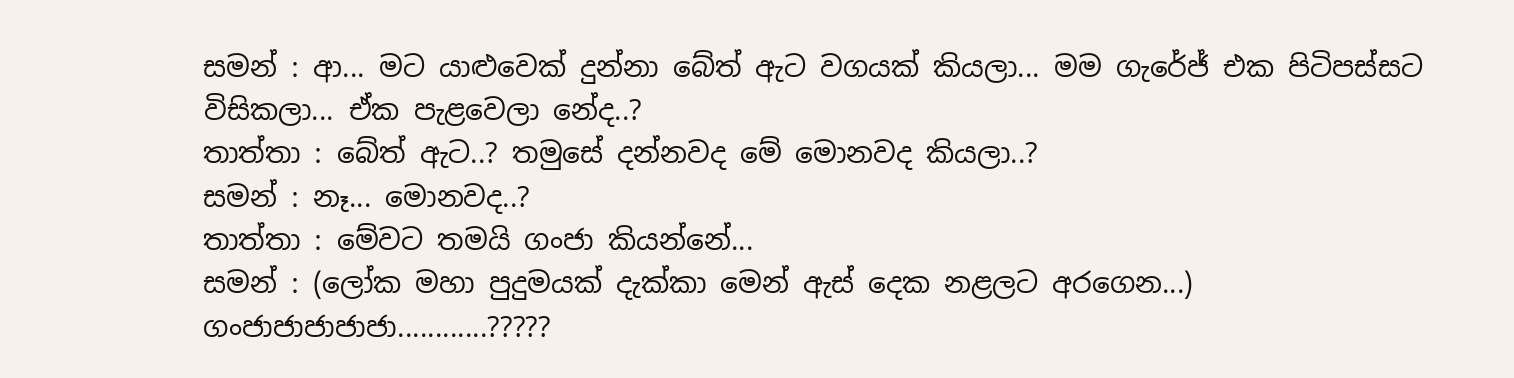සමන් : ආ... මට යාළුවෙක් දුන්නා බේත් ඇට වගයක් කියලා... මම ගැරේජ් එක පිටිපස්සට විසිකලා... ඒක පැළවෙලා නේද..?
තාත්තා : බේත් ඇට..? තමුසේ දන්නවද මේ මොනවද කියලා..?
සමන් : නෑ... මොනවද..?
තාත්තා : මේවට තමයි ගංජා කියන්නේ...
සමන් : (ලෝක මහා පුදුමයක් දැක්කා මෙන් ඇස් දෙක නළලට අරගෙන...) ගංජාජාජාජාජා............?????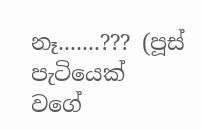නෑ.......??? (පූස් පැටියෙක් වගේ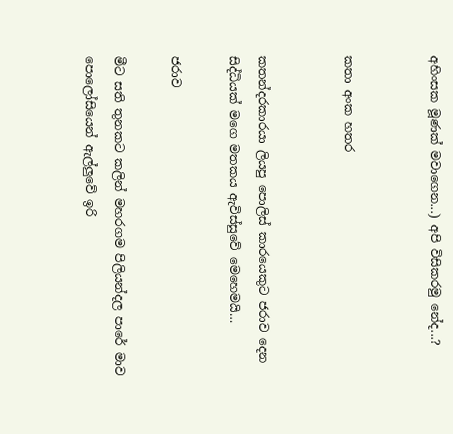අහිංසක මූණක් මවාගෙන...) අපි විසිකරමු නේද...?


කතා අංක හතර


කතන්දරකාරයා ලියපු පොලිස් කාරයෙකුට ජරාව දෙන සිද්ධියක් මගෙ මතකය ඇවිස්සුවේ මෙහෙමයි…

ජරාව

මීට සති තුනකට කලින් මහරගම පිලියන්දල පාරේ මාව පොලෝසියෙන් ඇල්ලුවේ ඉරි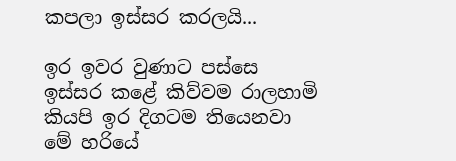කපලා ඉස්සර කරලයි...

ඉර ඉවර වුණාට පස්සෙ ඉස්සර කළේ කිව්වම රාලහාමි කියපි ඉර දිගටම තියෙනවා මේ හරියේ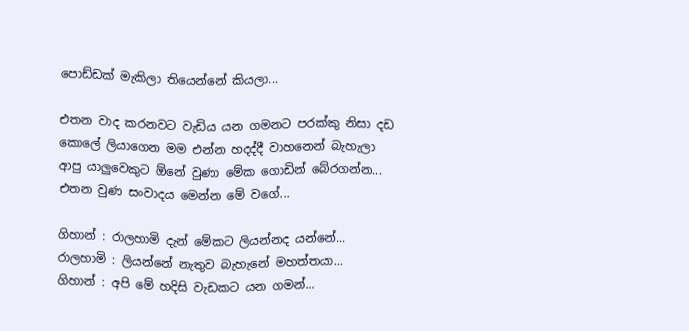පොඩ්ඩක් මැකිලා තියෙන්නේ කියලා...

එතන වාද කරනවට වැඩිය යන ගමනට පරක්කු නිසා දඩ කොලේ ලියාගෙන මම එන්න හදද්දී වාහනෙන් බැහැලා ආපු යාලුවෙකුට ඕනේ වුණා මේක ගොඩින් බේරගන්න... එතන වුණ සංවාදය මෙන්න මේ වගේ...

ගිහාන් : රාලහාමි දැන් මේකට ලියන්නද යන්නේ...
රාලහාමි : ලියන්නේ නැතුව බැහැනේ මහත්තයා...
ගිහාන් : අපි මේ හදිසි වැඩකට යන ගමන්...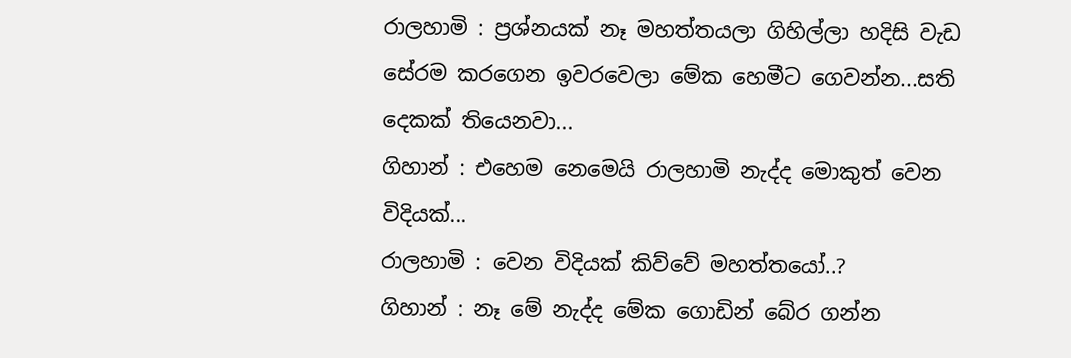රාලහාමි : ප්‍රශ්නයක් නෑ මහත්තයලා ගිහිල්ලා හදිසි වැඩ සේරම කරගෙන ඉවරවෙලා මේක හෙමීට ගෙවන්න...සති දෙකක් තියෙනවා...
ගිහාන් : එහෙම නෙමෙයි රාලහාමි නැද්ද මොකුත් වෙන විදියක්...
රාලහාමි : වෙන විදියක් කිව්වේ මහත්තයෝ..?
ගිහාන් : නෑ මේ නැද්ද මේක ගොඩින් බේර ගන්න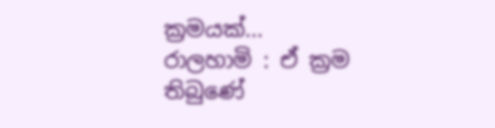ක්‍රමයක්...
රාලහාමි : ඒ ක්‍රම තිබුණේ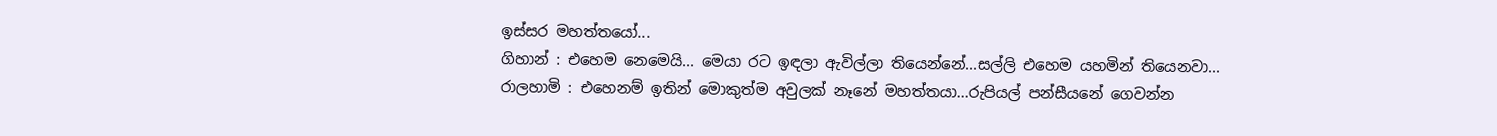ඉස්සර මහත්තයෝ...
ගිහාන් : එහෙම නෙමෙයි... මෙයා රට ඉඳලා ඇවිල්ලා තියෙන්නේ...සල්ලි එහෙම යහමින් තියෙනවා...
රාලහාමි : එහෙනම් ඉතින් මොකුත්ම අවුලක් නෑනේ මහත්තයා...රුපියල් පන්සීයනේ ගෙවන්න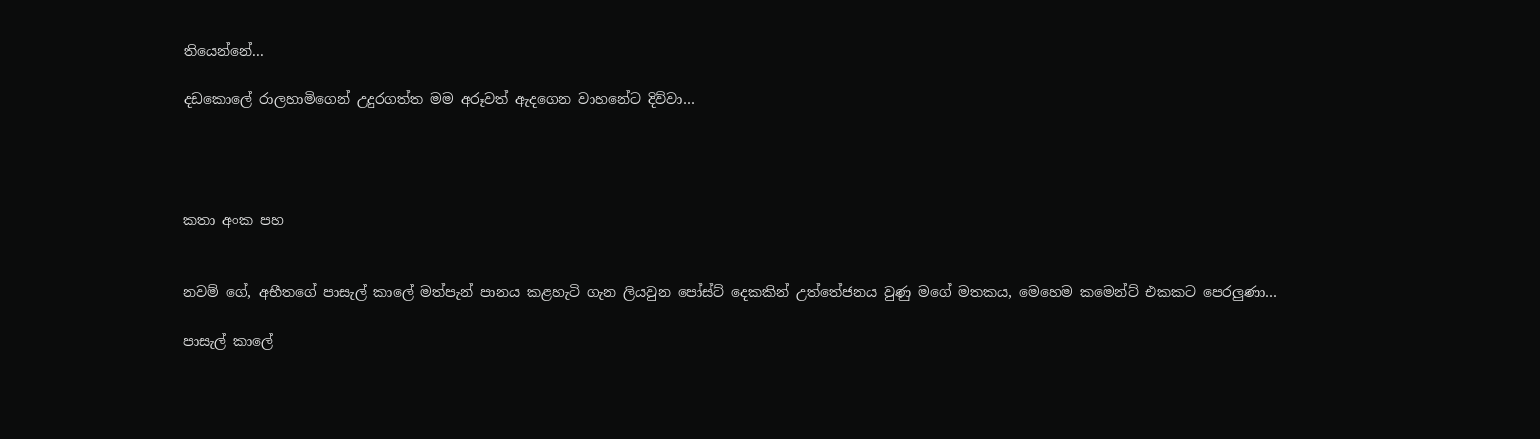තියෙන්නේ...

දඩකොලේ රාලහාමිගෙන් උදුරගත්ත මම අරූවත් ඇදගෙන වාහනේට දිව්වා…




කතා අංක පහ


නවම් ගේ, අභීතගේ පාසැල් කාලේ මත්පැන් පානය කළහැටි ගැන ලියවුන පෝස්ට් දෙකකින් උත්තේජනය වුණු මගේ මතකය, මෙහෙම කමෙන්ට් එකකට පෙරලුණා…

පාසැල් කාලේ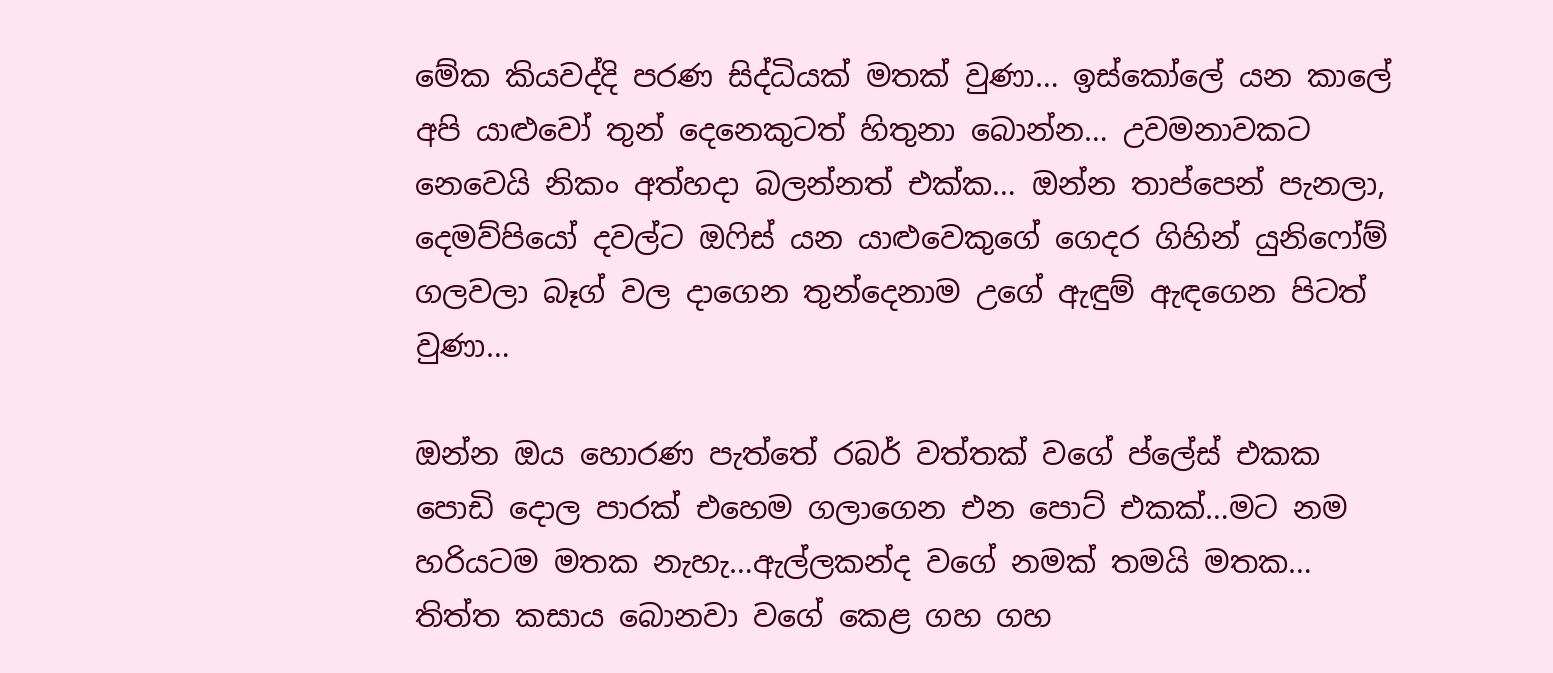මේක කියවද්දි පරණ සිද්ධියක් මතක් වුණා… ඉස්කෝලේ යන කාලේ අපි යාළුවෝ තුන් දෙනෙකුටත් හිතුනා බොන්න… උවමනාවකට නෙවෙයි නිකං අත්හදා බලන්නත් එක්ක… ඔන්න තාප්පෙන් පැනලා, දෙමව්පියෝ දවල්ට ඔ‍ෆිස් යන යාළුවෙකුගේ ගෙදර ගිහින් යුනිෆෝම් ගලවලා බෑග් වල දාගෙන තුන්දෙනාම උගේ ඇඳුම් ඇඳගෙන පිටත් වුණා…

ඔන්න ඔය හොරණ පැත්තේ රබර් වත්තක් වගේ ප්ලේස් එකක පොඩි දොල පාරක් එහෙම ගලාගෙන එන පොට් එකක්…මට නම හරියටම මතක නැහැ…ඇල්ලකන්ද වගේ නමක් තමයි මතක… තිත්ත කසාය බොනවා වගේ කෙළ ගහ ගහ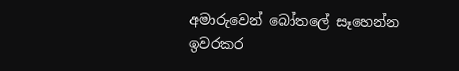අමාරුවෙන් බෝතලේ සෑහෙන්න ඉවරකර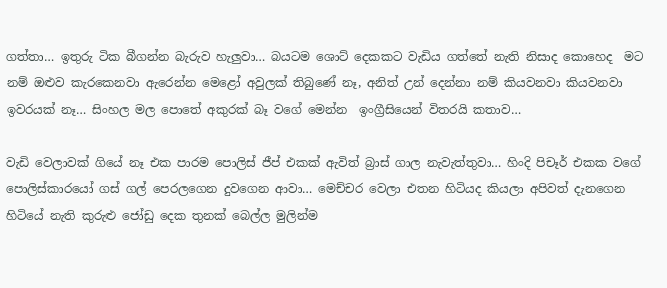ගත්තා… ඉතුරු ටික බීගන්න බැරුව හැලුවා… බයටම ශොට් දෙකකට වැඩිය ගත්තේ නැති නිසාද කොහෙද  මට නම් ඔළුව කැරකෙනවා ඇරෙන්න මෙළෝ අවුලක් තිබුණේ නෑ, අනිත් උන් දෙන්නා නම් කියවනවා කියවනවා ඉවරයක් නෑ… සිංහල මල පොතේ අකුරක් බෑ වගේ මෙන්න  ඉංග්‍රීසියෙන් විතරයි කතාව…

වැඩි වෙලාවක් ගියේ නෑ එක පාරම පොලිස් ජීප් එකක් ඇවිත් බ්‍රාස් ගාල නැවැත්තුවා… හිංදි පිචෑර් එකක වගේ පොලිස්කාරයෝ ගස් ගල් පෙරලගෙන දුවගෙන ආවා… මෙච්චර වෙලා එතන හිටියද කියලා අපිවත් දැනගෙන හිටියේ නැති කුරුළු ජෝඩු දෙක තුනක් බෙල්ල මුලින්ම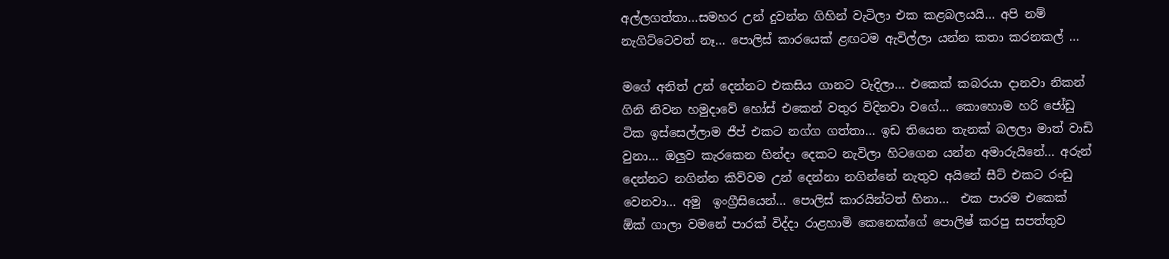අල්ලගත්තා…සමහර උන් දුවන්න ගිහින් වැටිලා එක කළබලයයි… අපි නම් නැගිට්ටෙවත් නෑ… පොලිස් කාරයෙක් ළඟටම ඇවිල්ලා යන්න කතා කරනකල් …

මගේ අනිත් උන් දෙන්නට එකසිය ගානට වැදිලා… එකෙක් කබරයා දානවා නිකන් ගිනි නිවන හමුදාවේ හෝස් එකෙන් වතුර විදිනවා වගේ… කොහොම හරි ජෝඩු ටික ඉස්සෙල්ලාම ජීප් එකට නග්ග ගත්තා… ඉඩ තියෙන තැනක් බලලා මාත් වාඩි වුනා… ඔලුව කැරකෙන හින්දා දෙකට නැවිලා හිටගෙන යන්න අමාරුයිනේ… අරුන් දෙන්නට නගින්න කිව්වම උන් දෙන්නා නගින්නේ නැතුව අයිනේ සීට් එකට රංඩු වෙනවා… අමු  ඉංග්‍රීසියෙන්… පොලිස් කාරයින්ටත් හිනා…  එක පාරම එකෙක්  ඕක් ගාලා වමනේ පාරක් විද්දා රාළහාමි කෙනෙක්ගේ පොලිෂ් කරපු සපත්තුව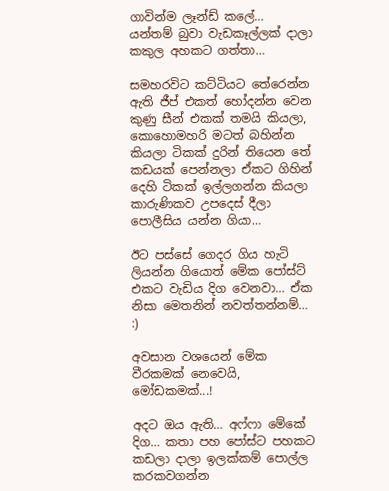ගාවින්ම ලෑන්ඩ් කලේ… යන්තම් බුවා වැඩකෑල්ලක් දාලා කකුල අහකට ගත්තා…

සමහරවිට කට්ටියට තේරෙන්න ඇති ජීප් එකත් හෝදන්න වෙන කුණු සීන් එකක් තමයි කියලා, කොහොමහරි මටත් බහින්න කියලා ටිකක් දුරින් තියෙන තේ කඩයක් පෙන්නලා ඒකට ගිහින් දෙහි ටිකක් ඉල්ලගන්න කියලා කාරුණිකව උපදෙස් දීලා පොලීසිය යන්න ගියා…

ඊට පස්සේ ගෙදර ගිය හැටි ලියන්න ගියොත් මේක පෝස්ට් එකට වැඩිය දිග වෙනවා… ඒක නිසා මෙතනින් නවත්තන්නම්… :)

අවසාන වශයෙන් මේක වීරකමක් නෙවෙයි, මෝඩකමක්...!

අදට ඔය ඇති… අෆ්ෆා මේකේ දිග… කතා පහ පෝස්ට පහකට කඩලා දාලා ඉලක්කම් පොල්ල කරකවගන්න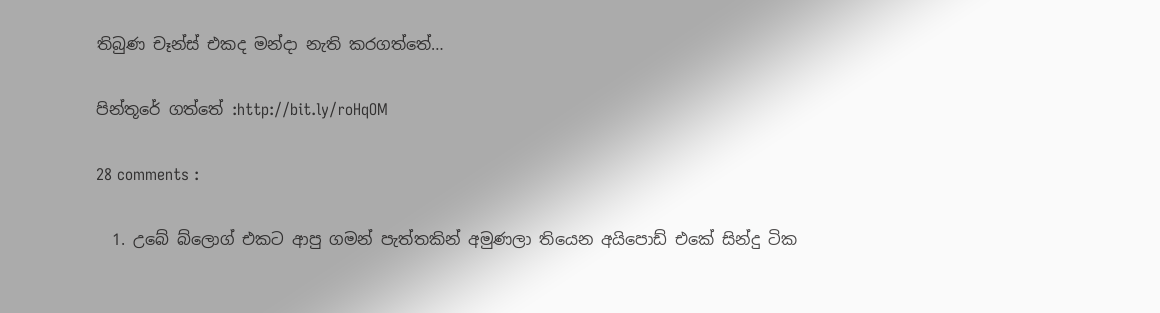තිබුණ චෑන්ස් එකද මන්දා නැති කරගත්තේ…

පින්තූරේ ගත්තේ :http://bit.ly/roHqOM

28 comments :

  1. උබේ බ්ලොග් එකට ආපු ගමන් පැත්තකින් අමුණලා තියෙන අයිපොඩ් එකේ සින්දු ටික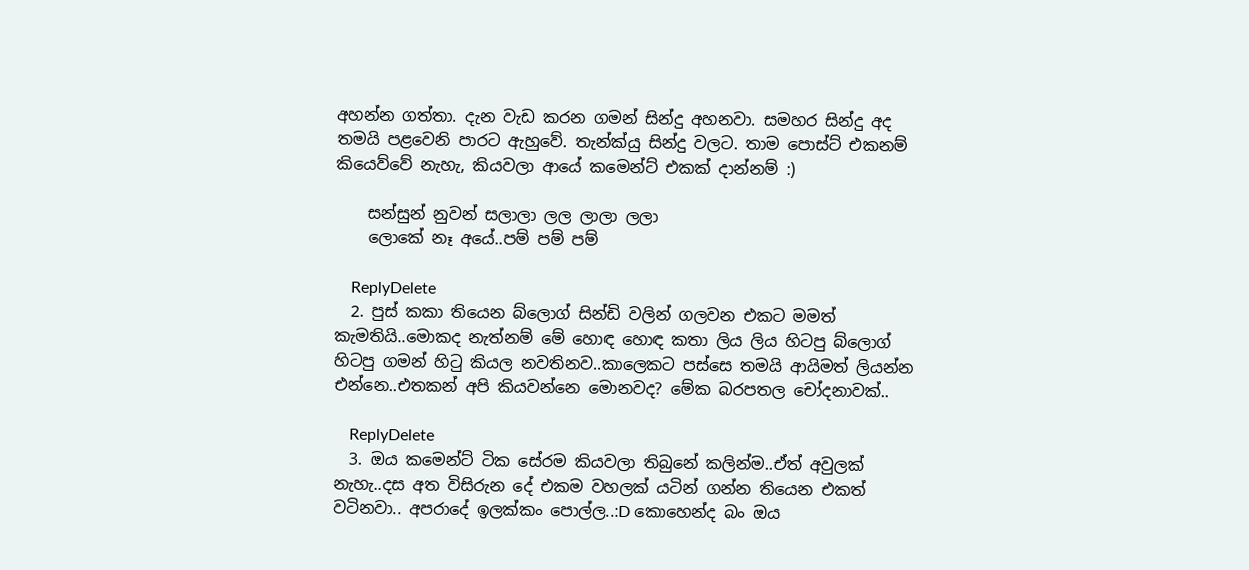අහන්න ගත්තා. දැන වැඩ කරන ගමන් සින්දු අහනවා. සමහර සින්දු අද තමයි පළවෙනි පාරට ඇහුවේ. තැන්ක්යු සින්දු වලට. තාම පොස්ට් එකනම් කියෙව්වේ නැහැ, කියවලා ආයේ කමෙන්ට් එකක් දාන්නම් :)

    සන්සුන් නුවන් සලාලා ලල ලාලා ලලා
    ලොකේ නෑ අයේ..පම් පම් පම්

    ReplyDelete
  2. පුස් කකා තියෙන බ්ලොග් සින්ඩි වලින් ගලවන එකට මමත් කැමතියි..මොකද නැත්නම් මේ හොඳ හොඳ කතා ලිය ලිය හිටපු බ්ලොග් හිටපු ගමන් හිටු කියල නවතිනව..කාලෙකට පස්සෙ තමයි ආයිමත් ලියන්න එන්නෙ..එතකන් අපි කියවන්නෙ මොනවද? මේක බරපතල චෝදනාවක්..

    ReplyDelete
  3. ඔය කමෙන්ට් ටික සේරම කියවලා තිබුනේ කලින්ම..ඒත් අවුලක් නැහැ..දස අත විසිරුන දේ එකම වහලක් යටින් ගන්න තියෙන එකත් වටිනවා.. අපරාදේ ඉලක්කං පොල්ල..:D කොහෙන්ද බං ඔය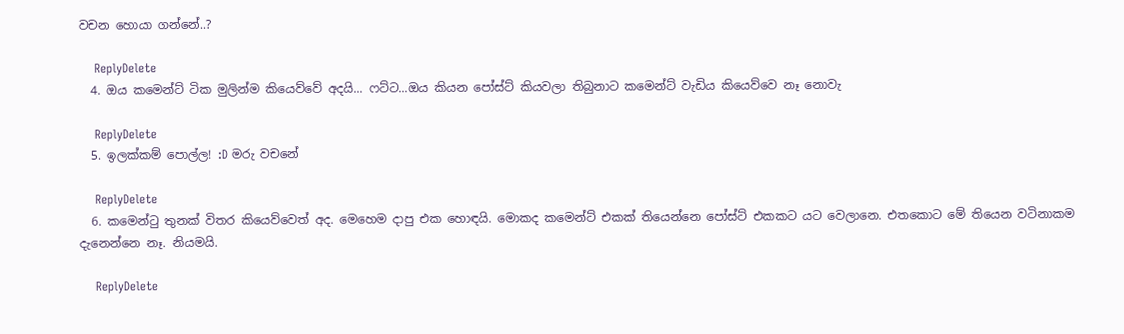වචන හොයා ගන්නේ..?

    ReplyDelete
  4. ඔය කමෙන්ට් ටික මුලින්ම කියෙව්වේ අදයි... ෆට්ට...ඔය කියන පෝස්ට් කියවලා තිබුනාට කමෙන්ට් වැඩිය කියෙව්වෙ නෑ නොවැ

    ReplyDelete
  5. ඉලක්කම් පොල්ල! :D මරු වචනේ

    ReplyDelete
  6. කමෙන්ටු තුනක් විතර කියෙව්වෙත් අද. මෙහෙම දාපු එක හොඳයි. මොකද කමෙන්ට් එකක් තියෙන්නෙ පෝස්ට් එකකට යට වෙලානෙ. එතකොට මේ තියෙන වටිනාකම දැනෙන්නෙ නෑ. නියමයි.

    ReplyDelete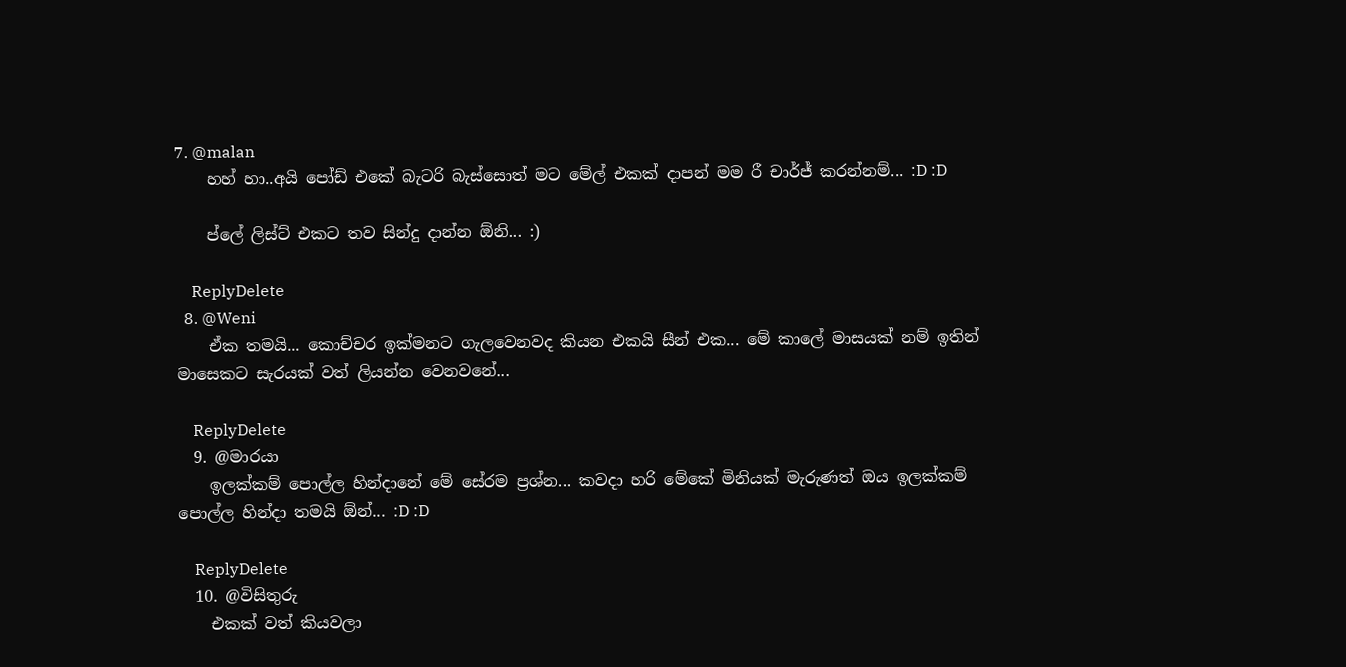7. @malan
    හහ් හා..අයි පෝඩ් එකේ බැටරි බැස්සොත් මට මේල් එකක් දාපන් මම රී චාර්ජ් කරන්නම්... :D :D

    ප්ලේ ලිස්ට් එකට තව සින්දු දාන්න ඕනි... :)

    ReplyDelete
  8. @Weni
    ඒක තමයි... කොච්චර ඉක්මනට ගැලවෙනවද කියන එකයි සීන් එක... මේ කාලේ මාසයක් නම් ඉතින් මාසෙකට සැරයක් වත් ලියන්න වෙනවනේ...

    ReplyDelete
  9. @මාරයා
    ඉලක්කම් පොල්ල හින්දානේ මේ සේරම ප්‍රශ්න... කවදා හරි මේකේ මිනියක් මැරුණත් ඔය ඉලක්කම් පොල්ල හින්දා තමයි ඕන්... :D :D

    ReplyDelete
  10. @විසිතුරු
    එකක් වත් කියවලා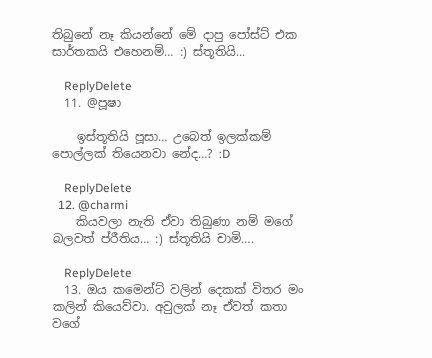තිබුනේ නෑ කියන්නේ මේ දාපු පෝස්ට් එක සාර්තකයි එහෙනම්… :) ස්තූතියි...

    ReplyDelete
  11. @පූෂා

    ඉස්තූතියි පූසා… උබෙත් ඉලක්කම් පොල්ලක් තියෙනවා නේද…? :D

    ReplyDelete
  12. @charmi
    කියවලා නැති ඒවා තිබුණා නම් මගේ බලවත් ප්රීතිය… :) ස්තූතියි චාමි….

    ReplyDelete
  13. ඔය කමෙන්ට් වලින් දෙකක් විතර මං කලින් කියෙව්වා. අවුලක් නෑ ඒවත් කතා වගේ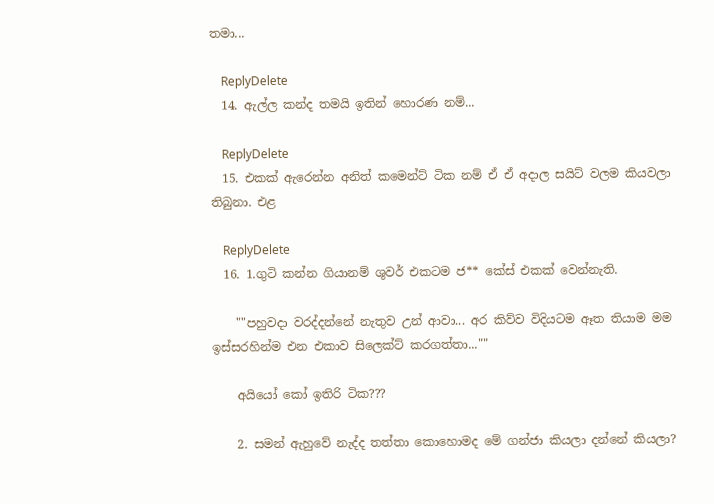තමා...

    ReplyDelete
  14. ඇල්ල කන්ද තමයි ඉතින් හොරණ නම්...

    ReplyDelete
  15. එකක් ඇරෙන්න අනිත් කමෙන්ට් ටික නම් ඒ ඒ අදාල සයිට් වලම කියවලා තිබුනා. එළ

    ReplyDelete
  16. 1.ගුටි කන්න ගියානම් ශුවර් එකටම ජ** කේස් එකක් වෙන්නැති.

    ""පහුවදා වරද්දන්නේ නැතුව උන් ආවා... අර කිව්ව විදියටම ඈත තියාම මම ඉස්සරහින්ම එන එකාව සිලෙක්ට් කරගත්තා...""

    අයියෝ කෝ ඉතිරි ටික???

    2. සමන් ඇහුවේ නැද්ද තත්තා කොහොමද මේ ගන්ජා කියලා දන්නේ කියලා?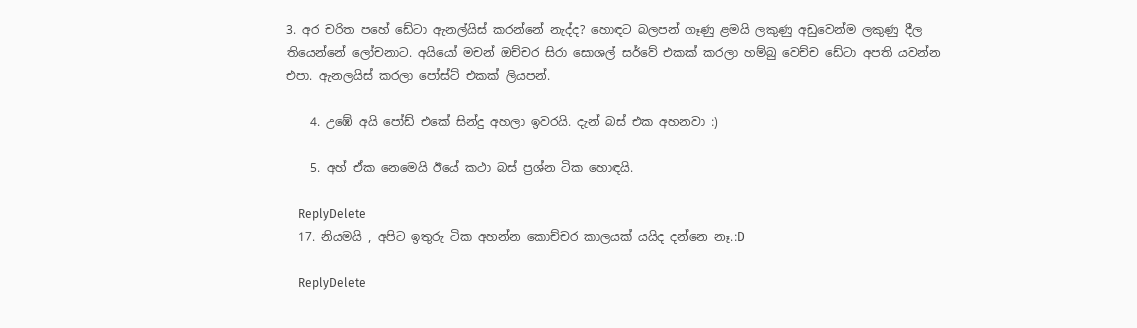3. අර චරිත පහේ ඩේටා ඇනල්යිස් කරන්නේ නැද්ද? හොඳට බලපන් ගෑණු ළමයි ලකුණු අඩුවෙන්ම ලකුණු දීල තියෙන්නේ ලෝචනාට. අයියෝ මචන් ඔච්චර සිරා සොශල් සර්වේ එකක් කරලා හම්බු වෙච්ච ඩේටා අපති යවන්න එපා. ඇනලයිස් කරලා පෝස්ට් එකක් ලියපන්.

    4. උඹේ අයි පෝඩ් එකේ සින්දු අහලා ඉවරයි. දැන් බස් එක අහනවා :)

    5. අහ් ඒක නෙමෙයි ඊයේ කථා බස් ප්‍රශ්න ටික හොඳයි.

    ReplyDelete
  17. නියමයි , අපිට ඉතුරු ටික අහන්න කොච්චර කාලයක් යයිද දන්නෙ නෑ.:D

    ReplyDelete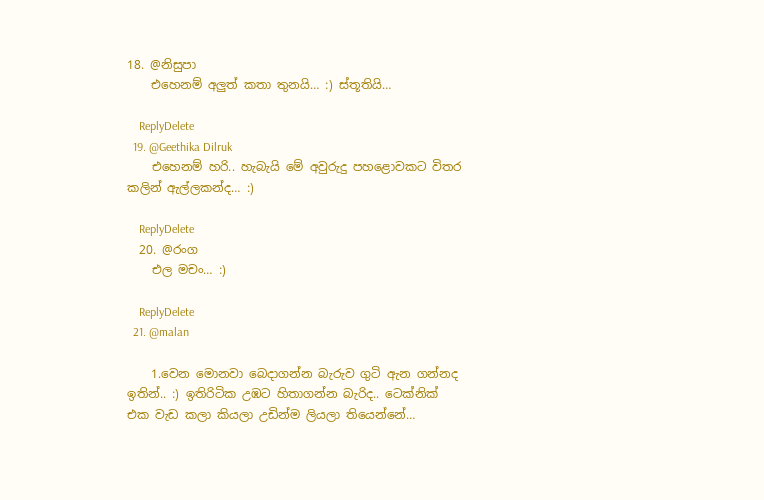18. @නිසුපා
    එහෙනම් අලුත් කතා තුනයි… :) ස්තූතියි…

    ReplyDelete
  19. @Geethika Dilruk
    එහෙනම් හරි.. හැබැයි මේ අවුරුදු පහළොවකට විතර කලින් ඇල්ලකන්ද… :)

    ReplyDelete
  20. @රංග
    එල මචං… :)

    ReplyDelete
  21. @malan

    1.වෙන මොනවා බෙදාගන්න බැරුව ගුටි ඇන ගන්නද ඉතින්.. :) ඉතිරිටික උඹට හිතාගන්න බැරිද.. ටෙක්නික් එක වැඩ කලා කියලා උඩින්ම ලියලා තියෙන්නේ…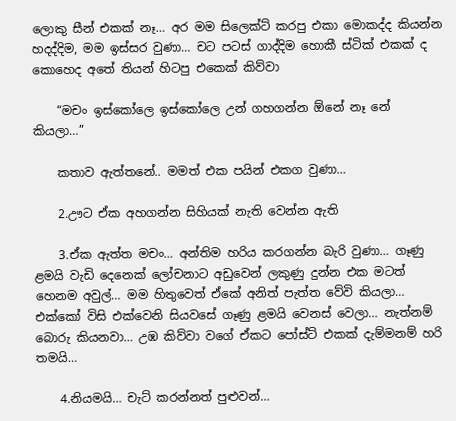ලොකු සීන් එකක් නෑ… අර මම සිලෙක්ට් කරපු එකා මොකද්ද කියන්න හදද්දිම, මම ඉස්සර වුණා… චට පටස් ගාද්දිම හොකී ස්ටික් එකක් ද කොහෙද අතේ තියන් හිටපු එකෙක් කිව්වා

    “මචං ඉස්කෝලෙ ඉස්කෝලෙ උන් ගහගන්න ඕනේ නෑ නේ කියලා…”

    කතාව ඇත්තනේ.. මමත් එක පයින් එකග වුණා…

    2.ඌට ඒක අහගන්න සිහියක් නැති වෙන්න ඇති

    3.ඒක ඇත්ත මචං… අන්තිම හරිය කරගන්න බැරි වුණා… ගෑණු ළමයි වැඩි දෙනෙක් ලෝචනාට අඩුවෙන් ලකුණු දුන්න එක මටත් හෙනම අවුල්… මම හිතුවෙත් ඒකේ අනිත් පැත්ත වේවි කියලා… එක්කෝ විසි එක්වෙනි සියවසේ ගෑණු ළමයි වෙනස් වෙලා… නැත්නම් බොරු කියනවා… උඹ කිව්වා වගේ ඒකට පෝස්ට් එකක් දැම්මනම් හරි තමයි…

    4.නියමයි… චැට් කරන්නත් පුළුවන්…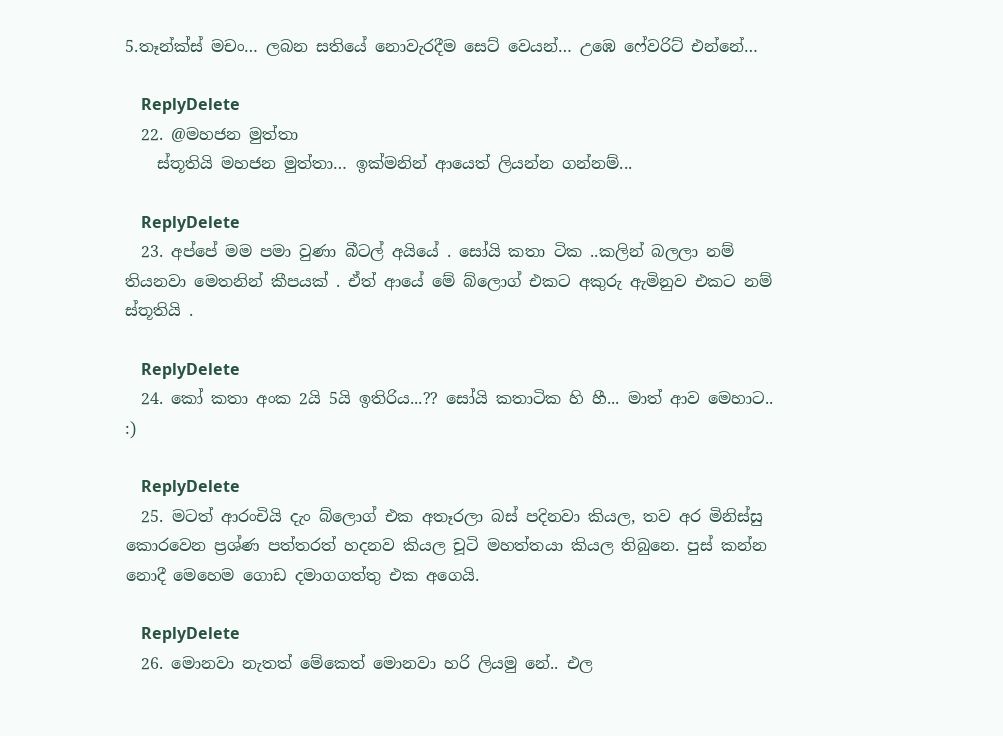5.තෑන්ක්ස් මචං… ලබන සතියේ නොවැරදීම සෙට් වෙයන්… උඹෙ ෆේවරිට් එන්නේ…

    ReplyDelete
  22. @මහජන මුත්තා
    ස්තූතියි මහජන මුත්තා… ඉක්මනින් ආයෙත් ලියන්න ගන්නම්...

    ReplyDelete
  23. අප්පේ මම පමා වුණා බීටල් අයියේ . සෝයි කතා ටික ..කලින් බලලා නම් තියනවා මෙතනින් කීපයක් . ඒත් ආයේ මේ බ්ලොග් එකට අකුරු ඇමිනුව එකට නම් ස්තූතියි .

    ReplyDelete
  24. කෝ කතා අංක 2යි 5යි ඉතිරිය...?? සෝයි කතාටික හි හී... මාත් ආව මෙහාට.. :)

    ReplyDelete
  25. මටත් ආරංචියි දැං බ්ලොග් එක අතෑරලා බස් පදිනවා කියල, තව අර මිනිස්සු කොරවෙන ප්‍රශ්ණ පත්තරත් හදනව කියල චූටි මහත්තයා කියල තිබුනෙ. පුස් කන්න නොදී මෙහෙම ගොඩ දමාගගත්තු එක අගෙයි.

    ReplyDelete
  26. මොනවා නැතත් මේකෙත් මොනවා හරි ලියමු නේ.. එල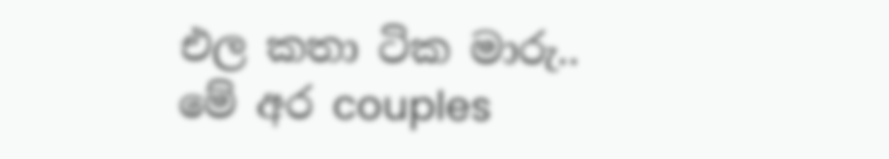එල කතා ටික මාරු.. මේ අර couples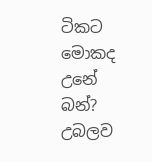ටිකට මොකද උනේ බන්? උබලව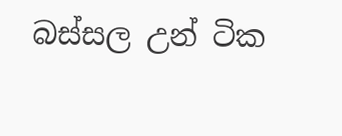බස්සල උන් ටික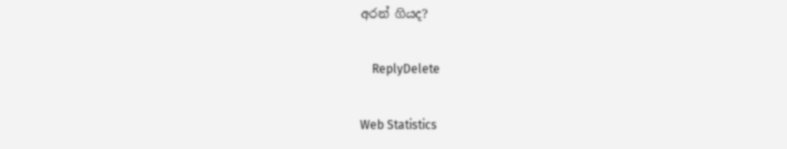අරන් ගියද?

    ReplyDelete

Web Statistics